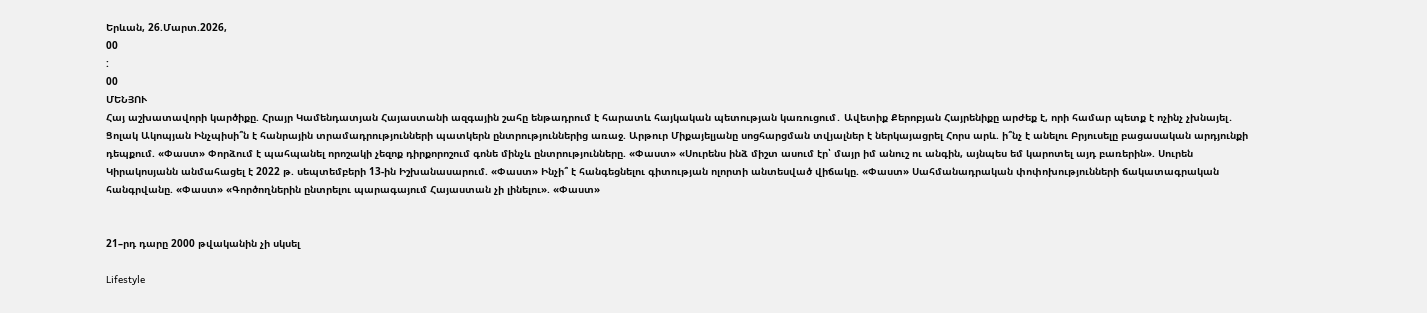Երևան, 26.Մարտ.2026,
00
:
00
ՄԵՆՅՈՒ
Հայ աշխատավորի կարծիքը. Հրայր Կամենդատյան Հայաստանի ազգային շահը ենթադրում է հարատև հայկական պետության կառուցում․ Ավետիք Քերոբյան Հայրենիքը արժեք է, որի համար պետք է ոչինչ չխնայել․ Ցոլակ Ակոպյան Ինչպիսի՞ն է հանրային տրամադրությունների պատկերն ընտրություններից առաջ. Արթուր Միքայելյանը սոցհարցման տվյալներ է ներկայացրել Հորս արև. ի՞նչ է անելու Բրյուսելը բացասական արդյունքի դեպքում. «Փաստ» Փորձում է պահպանել որոշակի չեզոք դիրքորոշում գոնե մինչև ընտրությունները. «Փաստ» «Սուրենս ինձ միշտ ասում էր՝ մայր իմ անուշ ու անգին, այնպես եմ կարոտել այդ բառերին». Սուրեն Կիրակոսյանն անմահացել է 2022 թ. սեպտեմբերի 13-ին Իշխանասարում. «Փաստ» Ինչի՞ է հանգեցնելու գիտության ոլորտի անտեսված վիճակը. «Փաստ» Սահմանադրական փոփոխությունների ճակատագրական հանգրվանը. «Փաստ» «Գործողներին ընտրելու պարագայում Հայաստան չի լինելու». «Փաստ»


21–րդ դարը 2000 թվականին չի սկսել

Lifestyle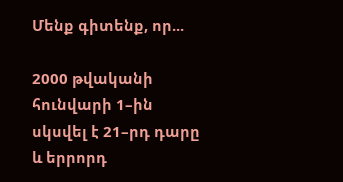Մենք գիտենք, որ...

2000 թվականի հունվարի 1–ին սկսվել է 21–րդ դարը և երրորդ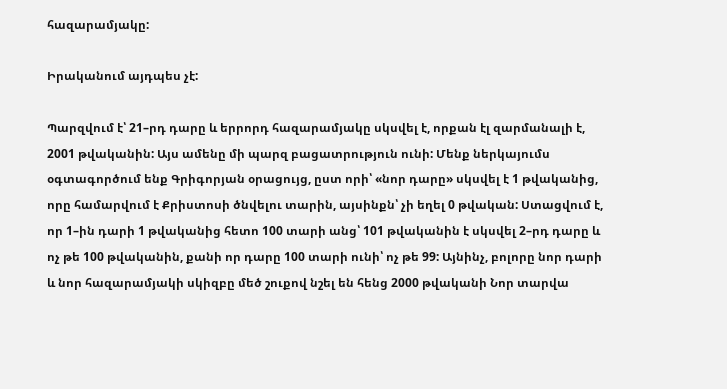հազարամյակը:

Իրականում այդպես չէ:

Պարզվում է՝ 21–րդ դարը և երրորդ հազարամյակը սկսվել է, որքան էլ զարմանալի է, 2001 թվականին: Այս ամենը մի պարզ բացատրություն ունի: Մենք ներկայումս օգտագործում ենք Գրիգորյան օրացույց, ըստ որի՝ «նոր դարը» սկսվել է 1 թվականից, որը համարվում է Քրիստոսի ծնվելու տարին, այսինքն՝ չի եղել 0 թվական: Ստացվում է, որ 1–ին դարի 1 թվականից հետո 100 տարի անց՝ 101 թվականին է սկսվել 2–րդ դարը և ոչ թե 100 թվականին, քանի որ դարը 100 տարի ունի՝ ոչ թե 99: Այնինչ, բոլորը նոր դարի և նոր հազարամյակի սկիզբը մեծ շուքով նշել են հենց 2000 թվականի Նոր տարվա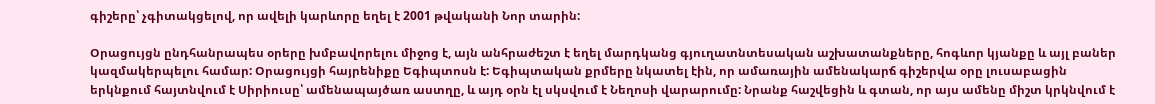գիշերը՝ չգիտակցելով, որ ավելի կարևորը եղել է 2001 թվականի Նոր տարին:

Օրացույցն ընդհանրապես օրերը խմբավորելու միջոց է, այն անհրաժեշտ է եղել մարդկանց գյուղատնտեսական աշխատանքները, հոգևոր կյանքը և այլ բաներ կազմակերպելու համար: Օրացույցի հայրենիքը Եգիպտոսն է: Եգիպտական քրմերը նկատել էին, որ ամառային ամենակարճ գիշերվա օրը լուսաբացին երկնքում հայտնվում է Սիրիուսը՝ ամենապայծառ աստղը, և այդ օրն էլ սկսվում է Նեղոսի վարարումը: Նրանք հաշվեցին և գտան, որ այս ամենը միշտ կրկնվում է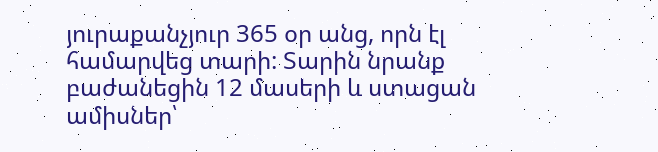յուրաքանչյուր 365 օր անց, որն էլ համարվեց տարի: Տարին նրանք բաժանեցին 12 մասերի և ստացան ամիսներ՝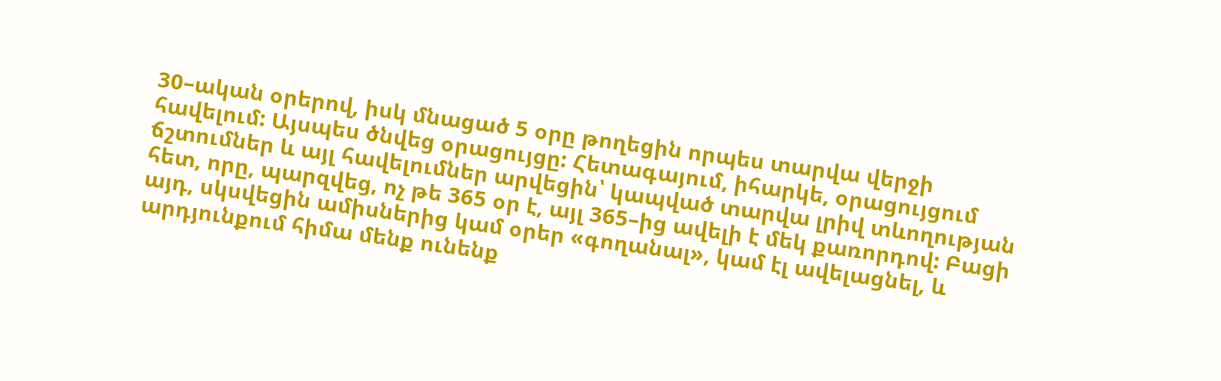30–ական օրերով, իսկ մնացած 5 օրը թողեցին որպես տարվա վերջի հավելում: Այսպես ծնվեց օրացույցը: Հետագայում, իհարկե, օրացույցում ճշտումներ և այլ հավելումներ արվեցին՝ կապված տարվա լրիվ տևողության հետ, որը, պարզվեց, ոչ թե 365 օր է, այլ 365–ից ավելի է մեկ քառորդով: Բացի այդ, սկսվեցին ամիսներից կամ օրեր «գողանալ», կամ էլ ավելացնել, և արդյունքում հիմա մենք ունենք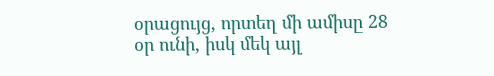օրացույց, որտեղ մի ամիսը 28 օր ունի, իսկ մեկ այլ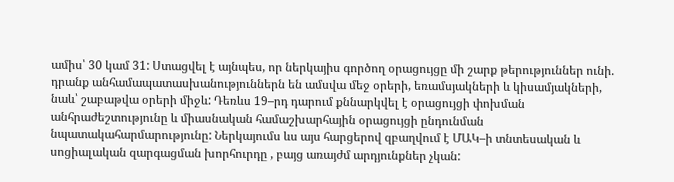ամիս՝ 30 կամ 31: Ստացվել է այնպես, որ ներկայիս գործող օրացույցը մի շարք թերություններ ունի. դրանք անհամապատասխանություններն են ամսվա մեջ օրերի, եռամսյակների և կիսամյակների, նաև՝ շաբաթվա օրերի միջև: Դեռևս 19–րդ դարում քննարկվել է օրացույցի փոխման անհրաժեշտությունը և միասնական համաշխարհային օրացույցի ընդունման նպատակահարմարությունը: Ներկայումս ևս այս հարցերով զբաղվում է ՄԱԿ–ի տնտեսական և սոցիալական զարգացման խորհուրդը , բայց առայժմ արդյունքներ չկան: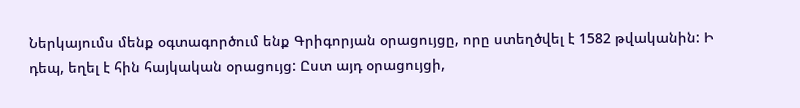Ներկայումս մենք օգտագործում ենք Գրիգորյան օրացույցը, որը ստեղծվել է 1582 թվականին: Ի դեպ, եղել է հին հայկական օրացույց: Ըստ այդ օրացույցի,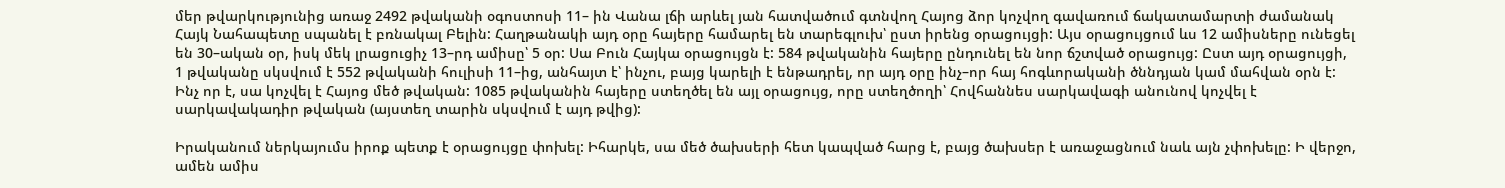մեր թվարկությունից առաջ 2492 թվականի օգոստոսի 11– ին Վանա լճի արևել յան հատվածում գտնվող Հայոց ձոր կոչվող գավառում ճակատամարտի ժամանակ Հայկ Նահապետը սպանել է բռնակալ Բելին: Հաղթանակի այդ օրը հայերը համարել են տարեգլուխ՝ ըստ իրենց օրացույցի: Այս օրացույցում ևս 12 ամիսները ունեցել են 30–ական օր, իսկ մեկ լրացուցիչ 13–րդ ամիսը՝ 5 օր: Սա Բուն Հայկա օրացույցն է: 584 թվականին հայերը ընդունել են նոր ճշտված օրացույց: Ըստ այդ օրացույցի, 1 թվականը սկսվում է 552 թվականի հուլիսի 11–ից, անհայտ է՝ ինչու, բայց կարելի է ենթադրել, որ այդ օրը ինչ–որ հայ հոգևորականի ծննդյան կամ մահվան օրն է: Ինչ որ է, սա կոչվել է Հայոց մեծ թվական: 1085 թվականին հայերը ստեղծել են այլ օրացույց, որը ստեղծողի՝ Հովհաննես սարկավագի անունով կոչվել է սարկավակադիր թվական (այստեղ տարին սկսվում է այդ թվից):

Իրականում ներկայումս իրոք պետք է օրացույցը փոխել: Իհարկե, սա մեծ ծախսերի հետ կապված հարց է, բայց ծախսեր է առաջացնում նաև այն չփոխելը: Ի վերջո, ամեն ամիս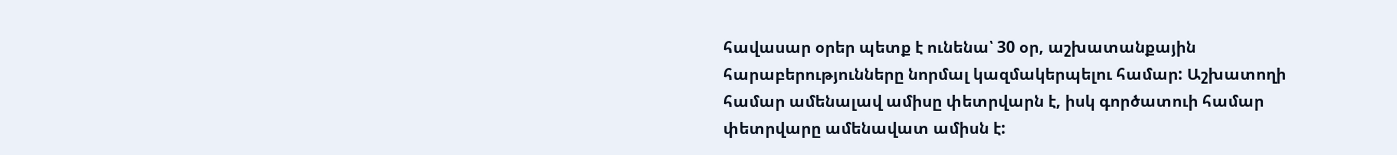հավասար օրեր պետք է ունենա՝ 30 օր, աշխատանքային հարաբերությունները նորմալ կազմակերպելու համար: Աշխատողի համար ամենալավ ամիսը փետրվարն է, իսկ գործատուի համար փետրվարը ամենավատ ամիսն է: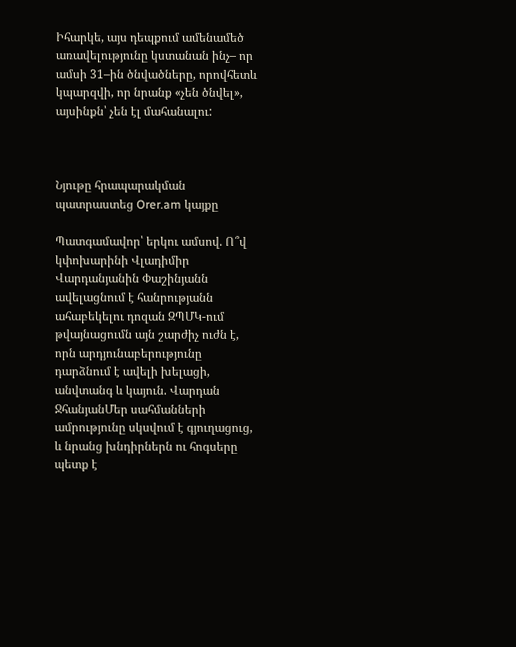Իհարկե, այս դեպքում ամենամեծ առավելությունը կստանան ինչ– որ ամսի 31–ին ծնվածները, որովհետև կպարզվի, որ նրանք «չեն ծնվել», այսինքն՝ չեն էլ մահանալու:



Նյութը հրապարակման պատրաստեց Orer.am կայքը

Պատգամավոր՝ երկու ամսով. Ո՞վ կփոխարինի Վլադիմիր Վարդանյանին Փաշինյանն ավելացնում է հանրությանն ահաբեկելու դոզան ԶՊՄԿ-ում թվայնացումն այն շարժիչ ուժն է, որն արդյունաբերությունը դարձնում է ավելի խելացի, անվտանգ և կայուն. Վարդան ՋհանյանՄեր սահմանների ամրությունը սկսվում է գյուղացուց, և նրանց խնդիրներն ու հոգսերը պետք է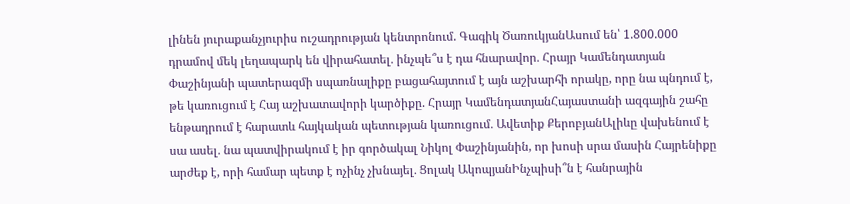լինեն յուրաքանչյուրիս ուշադրության կենտրոնում. Գագիկ ԾառուկյանԱսում են՝ 1.800.000 դրամով մեկ լեղապարկ են վիրահատել․ ինչպե՞ս է դա հնարավոր․ Հրայր Կամենդատյան Փաշինյանի պատերազմի սպառնալիքը բացահայտում է այն աշխարհի որակը, որը նա պնդում է, թե կառուցում է Հայ աշխատավորի կարծիքը. Հրայր ԿամենդատյանՀայաստանի ազգային շահը ենթադրում է հարատև հայկական պետության կառուցում․ Ավետիք ՔերոբյանԱլիևը վախենում է սա ասել․ նա պատվիրակում է իր գործակալ Նիկոլ Փաշինյանին, որ խոսի սրա մասին Հայրենիքը արժեք է, որի համար պետք է ոչինչ չխնայել․ Ցոլակ ԱկոպյանԻնչպիսի՞ն է հանրային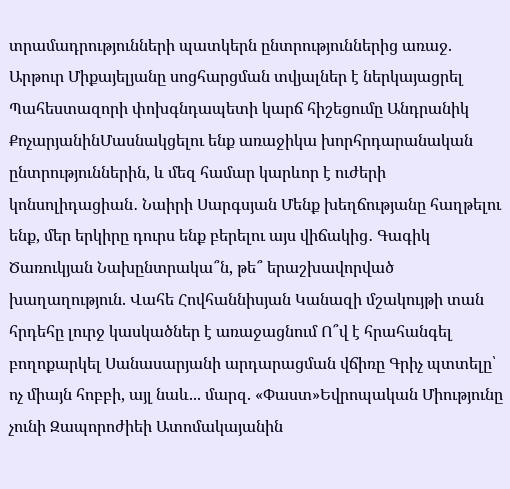տրամադրությունների պատկերն ընտրություններից առաջ. Արթուր Միքայելյանը սոցհարցման տվյալներ է ներկայացրել Պահեստազորի փոխգնդապետի կարճ հիշեցումը Անդրանիկ ՔոչարյանինՄասնակցելու ենք առաջիկա խորհրդարանական ընտրություններին, և մեզ համար կարևոր է ուժերի կոնսոլիդացիան․ Նաիրի Սարգսյան Մենք խեղճությանը հաղթելու ենք, մեր երկիրը դուրս ենք բերելու այս վիճակից․ Գագիկ Ծառուկյան Նախընտրակա՞ն, թե՞ երաշխավորված խաղաղություն. Վահե Հովհաննիսյան Կանազի մշակույթի տան հրդեհը լուրջ կասկածներ է առաջացնում Ո՞վ է հրահանգել բողոքարկել Սանասարյանի արդարացման վճիռը Գրիչ պտտելը՝ ոչ միայն հոբբի, այլ նաև... մարզ. «Փաստ»Եվրոպական Միությունը չունի Զապորոժիեի Ատոմակայանին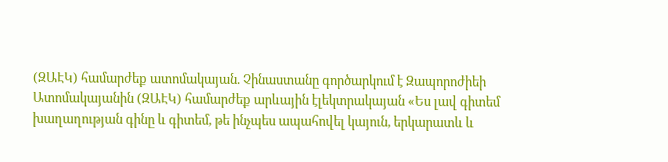(ԶԱԷԿ) համարժեք ատոմակայան. Չինաստանը գործարկում է Զապորոժիեի Ատոմակայանին (ԶԱԷԿ) համարժեք արևային էլեկտրակայան «Ես լավ գիտեմ խաղաղության գինը և գիտեմ, թե ինչպես ապահովել կայուն, երկարատև և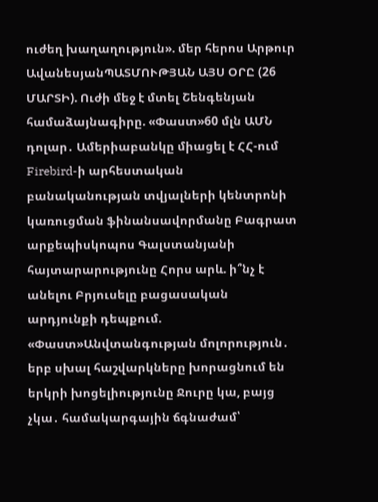ուժեղ խաղաղություն». մեր հերոս Արթուր ԱվանեսյանՊԱՏՄՈՒԹՅԱՆ ԱՅՍ ՕՐԸ (26 ՄԱՐՏԻ). Ուժի մեջ է մտել Շենգենյան համաձայնագիրը. «Փաստ»60 մլն ԱՄՆ դոլար․ Ամերիաբանկը միացել է ՀՀ-ում Firebird-ի արհեստական բանականության տվյալների կենտրոնի կառուցման ֆինանսավորմանը Բագրատ արքեպիսկոպոս Գալստանյանի հայտարարությունը Հորս արև. ի՞նչ է անելու Բրյուսելը բացասական արդյունքի դեպքում. «Փաստ»Անվտանգության մոլորություն․ երբ սխալ հաշվարկները խորացնում են երկրի խոցելիությունը Ջուրը կա, բայց չկա․ համակարգային ճգնաժամ՝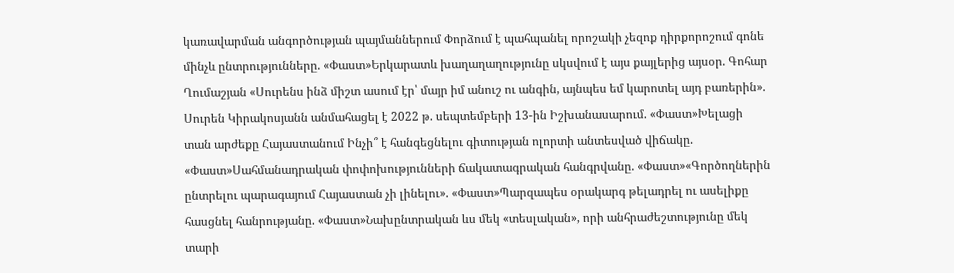կառավարման անգործության պայմաններում Փորձում է պահպանել որոշակի չեզոք դիրքորոշում գոնե մինչև ընտրությունները. «Փաստ»Երկարատև խաղաղաղությունը սկսվում է այս քայլերից այսօր. Գոհար Ղումաշյան «Սուրենս ինձ միշտ ասում էր՝ մայր իմ անուշ ու անգին, այնպես եմ կարոտել այդ բառերին». Սուրեն Կիրակոսյանն անմահացել է 2022 թ. սեպտեմբերի 13-ին Իշխանասարում. «Փաստ»Խելացի տան արժեքը Հայաստանում Ինչի՞ է հանգեցնելու գիտության ոլորտի անտեսված վիճակը. «Փաստ»Սահմանադրական փոփոխությունների ճակատագրական հանգրվանը. «Փաստ»«Գործողներին ընտրելու պարագայում Հայաստան չի լինելու». «Փաստ»Պարզապես օրակարգ թելադրել ու ասելիքը հասցնել հանրությանը. «Փաստ»Նախընտրական ևս մեկ «տեսլական», որի անհրաժեշտությունը մեկ տարի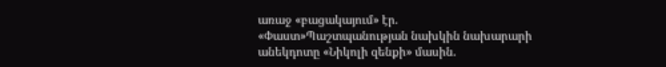առաջ «բացակայում» էր. «Փաստ»Պաշտպանության նախկին նախարարի անեկդոտը «Նիկոլի զենքի» մասին.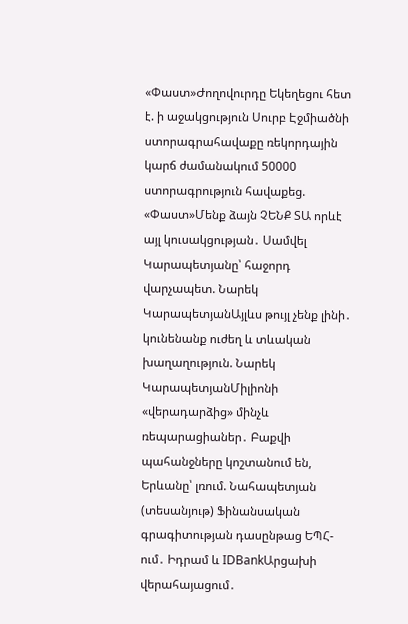«Փաստ»Ժողովուրդը Եկեղեցու հետ է. ի աջակցություն Սուրբ Էջմիածնի ստորագրահավաքը ռեկորդային կարճ ժամանակում 50000 ստորագրություն հավաքեց. «Փաստ»Մենք ձայն ՉԵՆՔ ՏԱ որևէ այլ կուսակցության․ Սամվել Կարապետյանը՝ հաջորդ վարչապետ. Նարեկ ԿարապետյանԱյլևս թույլ չենք լինի․ կունենանք ուժեղ և տևական խաղաղություն. Նարեկ ԿարապետյանՄիլիոնի «վերադարձից» մինչև ռեպարացիաներ․ Բաքվի պահանջները կոշտանում են, Երևանը՝ լռում. Նահապետյան (տեսանյութ) Ֆինանսական գրագիտության դասընթաց ԵՊՀ-ում․ Իդրամ և IDBankԱրցախի վերահայացում․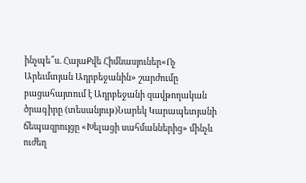ինչպե՞ս. ՀայաՔվե Հիմնասյուներ«Ոչ Արեւմտյան Ադրբեջանին» շարժումը բացահայտում է Ադրբեջանի զավթողական ծրագիրը (տեսանյութ)Նարեկ Կարապետյանի ճեպազրույցը «Խելացի սահմաններից» մինչև ուժեղ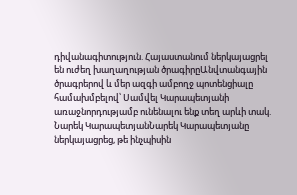դիվանագիտություն. Հայաստանում ներկայացրել են ուժեղ խաղաղության ծրագիրըԱնվտանգային ծրագրերով և մեր ազգի ամբողջ պոտենցիալը համախմբելով՝ Սամվել Կարապետյանի առաջնորդությամբ ունենալու ենք տեղ արևի տակ. Նարեկ ԿարապետյանՆարեկ Կարապետյանը ներկայացրեց, թե ինչպիսին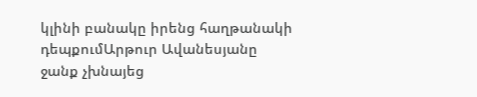կլինի բանակը իրենց հաղթանակի դեպքումԱրթուր Ավանեսյանը ջանք չխնայեց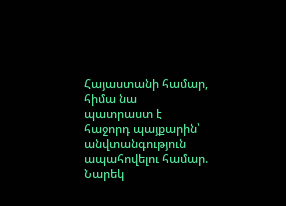Հայաստանի համար, հիմա նա պատրաստ է հաջորդ պայքարին՝ անվտանգություն ապահովելու համար. Նարեկ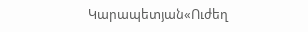Կարապետյան«Ուժեղ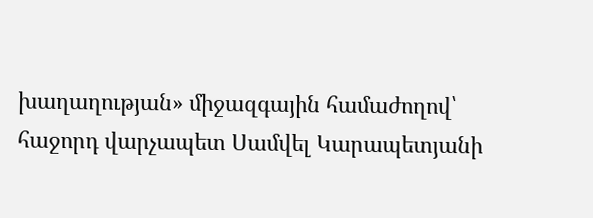խաղաղության» միջազգային համաժողով՝ հաջորդ վարչապետ Սամվել Կարապետյանի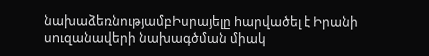նախաձեռնությամբԻսրայելը hարվածել է Իրանի սnւզանավերի նախագծման միակ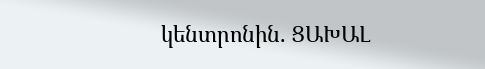կենտրոնին. ՑԱԽԱԼ